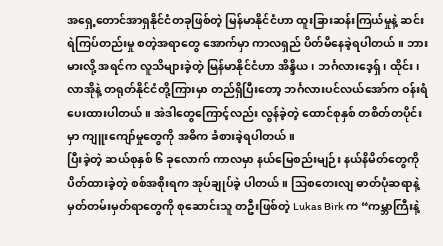အရှေ့တောင်အာရှနိုင်ငံတခုဖြစ်တဲ့ မြန်မာနိုင်ငံဟာ ထူးခြားဆန်းကြယ်မှုနဲ့ ဆင်းရဲကြပ်တည်းမှု စတဲ့အရာတွေ အောက်မှာ ကာလရှည် ပိတ်မိနေခဲ့ရပါတယ်။ ဘားမားလို့ အရင်က လူသိများခဲ့တဲ့ မြန်မာနိုင်ငံဟာ အိန္ဒိယ၊ ဘင်္ဂလားဒေ့ရှ်၊ ထိုင်း၊ လာအိုနဲ့ တရုတ်နိုင်ငံတို့ကြားမှာ တည်ရှိပြီးတော့ ဘင်္ဂလားပင်လယ်အော်က ဝန်းရံပေးထားပါတယ်။ အဲဒါတွေကြောင့်လည်း လွန်ခဲ့တဲ့ ထောင်စုနှစ် တစိတ်တပိုင်းမှာ ကျူးကျော်မှုတွေကို အဓိက ခံစားခဲ့ရပါတယ်။
ပြီးခဲ့တဲ့ ဆယ်စုနှစ် ၆ ခုလောက် ကာလမှာ နယ်မြေစည်းမျဉ်း နယ်နိမိတ်တွေကို ပိတ်ထားခဲ့တဲ့ စစ်အစိုးရက အုပ်ချုပ်ခဲ့ ပါတယ်။ သြစတေးလျ ဓာတ်ပုံဆရာနဲ့ မှတ်တမ်းမှတ်ရာတွေကို စုဆောင်းသူ တဦးဖြစ်တဲ့ Lukas Birk က “ကမ္ဘာကြီးနဲ့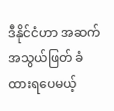ဒီနိုင်ငံဟာ အဆက်အသွယ်ဖြတ် ခံထားရပေမယ့်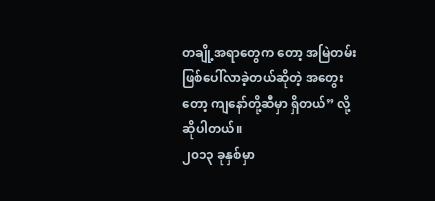တချို့အရာတွေက တော့ အမြဲတမ်းဖြစ်ပေါ်လာခဲ့တယ်ဆိုတဲ့ အတွေးတော့ ကျနော်တို့ဆီမှာ ရှိတယ်” လို့ ဆိုပါတယ်။
၂၀၁၃ ခုနှစ်မှာ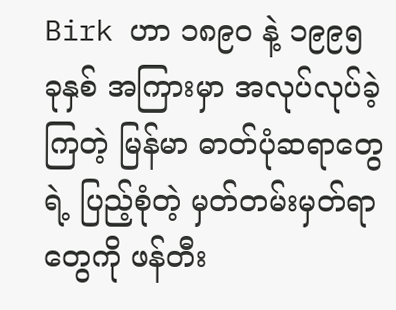Birk ဟာ ၁၈၉၀ နဲ့ ၁၉၉၅ ခုနှစ် အကြားမှာ အလုပ်လုပ်ခဲ့ကြတဲ့ မြန်မာ ဓာတ်ပုံဆရာတွေရဲ့ ပြည့်စုံတဲ့ မှတ်တမ်းမှတ်ရာတွေကို ဖန်တီး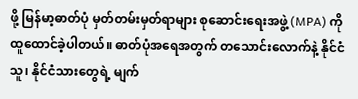ဖို့ မြန်မာ့ဓာတ်ပုံ မှတ်တမ်းမှတ်ရာများ စုဆောင်းရေးအဖွဲ့ (MPA) ကို ထူထောင်ခဲ့ပါတယ်။ ဓာတ်ပုံအရေအတွက် တသောင်းလောက်နဲ့ နိုင်ငံသူ၊ နိုင်ငံသားတွေရဲ့ မျက်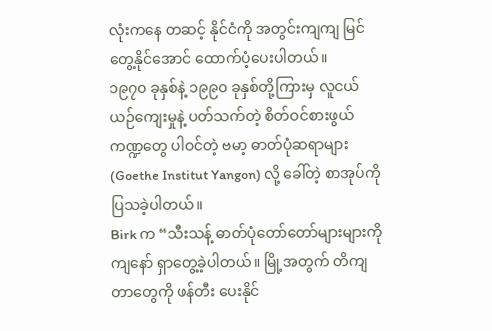လုံးကနေ တဆင့် နိုင်ငံကို အတွင်းကျကျ မြင်တွေ့နိုင်အောင် ထောက်ပံ့ပေးပါတယ်။
၁၉၇၀ ခုနှစ်နဲ့ ၁၉၉၀ ခုနှစ်တို့ကြားမှ လူငယ်ယဉ်ကျေးမှုနဲ့ ပတ်သက်တဲ့ စိတ်ဝင်စားဖွယ် ကဏ္ဍတွေ ပါဝင်တဲ့ ဗမာ့ ဓာတ်ပုံဆရာများ (Goethe Institut Yangon) လို့ ခေါ်တဲ့ စာအုပ်ကို ပြသခဲ့ပါတယ်။
Birk က “သီးသန့် ဓာတ်ပုံတော်တော်များများကို ကျနော် ရှာတွေ့ခဲ့ပါတယ်။ မြို့အတွက် တိကျတာတွေကို ဖန်တီး ပေးနိုင်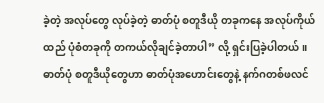ခဲ့တဲ့ အလုပ်တွေ လုပ်ခဲ့တဲ့ ဓာတ်ပုံ စတူဒီယို တခုကနေ အလုပ်ကိုယ်ထည် ပုံစံတခုကို တကယ်လိုချင်ခဲ့တာပါ” လို့ ရှင်းပြခဲ့ပါတယ်။ ဓာတ်ပုံ စတူဒီယိုတွေဟာ ဓာတ်ပုံအဟောင်းတွေနဲ့ နက်ဂတစ်ဖလင်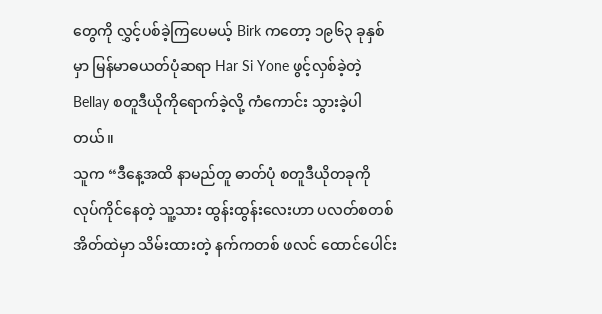တွေကို လွှင့်ပစ်ခဲ့ကြပေမယ့် Birk ကတော့ ၁၉၆၃ ခုနှစ်မှာ မြန်မာဓယတ်ပုံဆရာ Har Si Yone ဖွင့်လှစ်ခဲ့တဲ့ Bellay စတူဒီယိုကိုရောက်ခဲ့လို့ ကံကောင်း သွားခဲ့ပါတယ်။
သူက “ဒီနေ့အထိ နာမည်တူ ဓာတ်ပုံ စတူဒီယိုတခုကို လုပ်ကိုင်နေတဲ့ သူ့သား ထွန်းထွန်းလေးဟာ ပလတ်စတစ် အိတ်ထဲမှာ သိမ်းထားတဲ့ နက်ကတစ် ဖလင် ထောင်ပေါင်း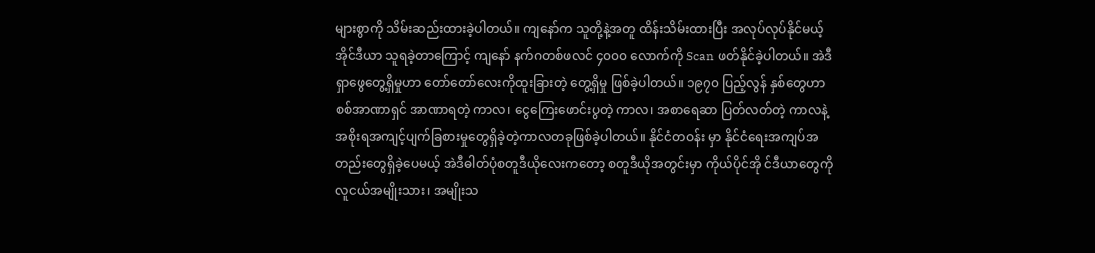များစွာကို သိမ်းဆည်းထားခဲ့ပါတယ်။ ကျနော်က သူတို့နဲ့အတူ ထိန်းသိမ်းထားပြီး အလုပ်လုပ်နိုင်မယ့် အိုင်ဒီယာ သူရခဲ့တာကြောင့် ကျနော် နက်ဂတစ်ဖလင် ၄၀၀၀ လောက်ကို Scan ဖတ်နိုင်ခဲ့ပါတယ်။ အဲဒီရှာဖွေတွေ့ရှိမှုဟာ တော်တော်လေးကိုထူးခြားတဲ့ တွေ့ရှိမှု ဖြစ်ခဲ့ပါတယ်။ ၁၉၇၀ ပြည့်လွန် နှစ်တွေဟာ စစ်အာဏာရှင် အာဏာရတဲ့ ကာလ၊ ငွေကြေးဖောင်းပွတဲ့ ကာလ၊ အစာရေဆာ ပြတ်လတ်တဲ့ ကာလနဲ့ အစိုးရအကျင့်ပျက်ခြစားမှုတွေရှိခဲ့တဲ့ကာလတခုဖြစ်ခဲ့ပါတယ်။ နိုင်ငံတဝန်း မှာ နိုင်ငံရေးအကျပ်အတည်းတွေရှိခဲ့ပေမယ့် အဲဒီဓါတ်ပုံစတူဒီယိုလေးကတော့ စတူဒီယိုအတွင်းမှာ ကိုယ်ပိုင်အို င်ဒီယာတွေကို လူငယ်အမျိုးသား၊ အမျိုးသ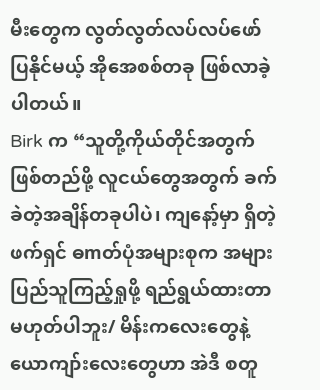မီးတွေက လွတ်လွတ်လပ်လပ်ဖော်ပြနိုင်မယ့် အိုအေစစ်တခု ဖြစ်လာခဲ့ပါတယ်။
Birk က “သူတို့ကိုယ်တိုင်အတွက်ဖြစ်တည်ဖို့ လူငယ်တွေအတွက် ခက်ခဲတဲ့အချိန်တခုပါပဲ၊ ကျနော့်မှာ ရှိတဲ့ ဖက်ရှင် ဓmတ်ပုံအများစုက အများပြည်သူကြည့်ရှုဖို့ ရည်ရွယ်ထားတာ မဟုတ်ပါဘူး/ မိန်းကလေးတွေနဲ့ ယောကျာ်းလေးတွေဟာ အဲဒီ စတူ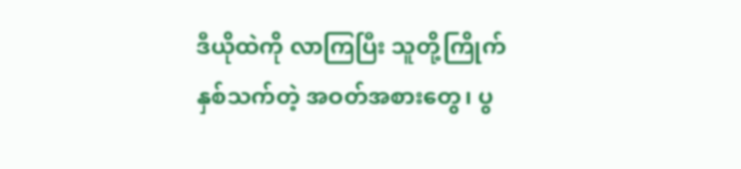ဒီယိုထဲကို လာကြပြီး သူတို့ကြိုက်နှစ်သက်တဲ့ အဝတ်အစားတွေ၊ ပွ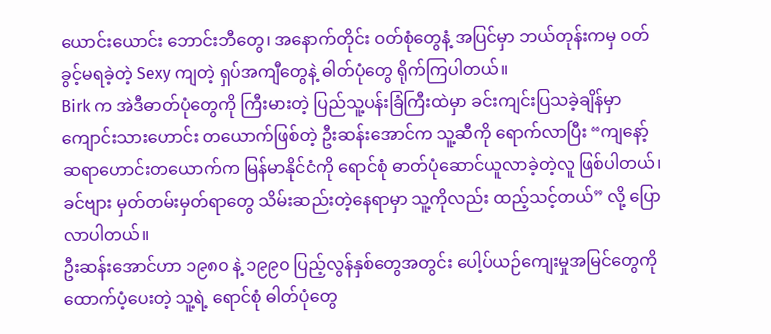ယောင်းယောင်း ဘောင်းဘီတွေ၊ အနောက်တိုင်း ဝတ်စုံတွေနံ့ အပြင်မှာ ဘယ်တုန်းကမှ ဝတ်ခွင့်မရခဲ့တဲ့ Sexy ကျတဲ့ ရှပ်အကျီတွေနဲ့ ဓါတ်ပုံတွေ ရိုက်ကြပါတယ်။
Birk က အဲဒီဓာတ်ပုံတွေကို ကြီးမားတဲ့ ပြည်သူ့ပန်းခြံကြီးထဲမှာ ခင်းကျင်းပြသခဲ့ချိန်မှာ ကျောင်းသားဟောင်း တယောက်ဖြစ်တဲ့ ဦးဆန်းအောင်က သူ့ဆီကို ရောက်လာပြီး “ကျနော့် ဆရာဟောင်းတယောက်က မြန်မာနိုင်ငံကို ရောင်စုံ ဓာတ်ပုံဆောင်ယူလာခဲ့တဲ့လူ ဖြစ်ပါတယ်၊ ခင်ဗျား မှတ်တမ်းမှတ်ရာတွေ သိမ်းဆည်းတဲ့နေရာမှာ သူ့ကိုလည်း ထည့်သင့်တယ်” လို့ ပြောလာပါတယ်။
ဦးဆန်းအောင်ဟာ ၁၉၈၀ နဲ့ ၁၉၉၀ ပြည့်လွန်နှစ်တွေအတွင်း ပေါ့ပ်ယဉ်ကျေးမှုအမြင်တွေကို ထောက်ပံ့ပေးတဲ့ သူ့ရဲ့ ရောင်စုံ ဓါတ်ပုံတွေ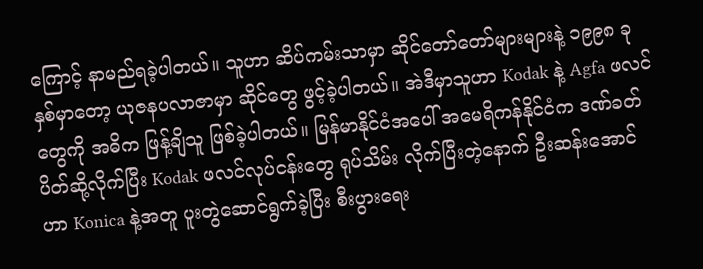ကြောင့် နာမည်ရခဲ့ပါတယ်။ သူဟာ ဆိပ်ကမ်းသာမှာ ဆိုင်တော်တော်များများနဲ့ ၁၉၉၈ ခုနှစ်မှာတော့ ယုဇနပလာဇာမှာ ဆိုင်တွေ ဖွင့်ခဲ့ပါတယ်။ အဲဒီမှာသူဟာ Kodak နဲ့ Agfa ဖလင်တွေကို အဓိက ဖြန့်ချိသူ ဖြစ်ခဲ့ပါတယ်။ မြန်မာနိုင်ငံအပေါ် အမေရိကန်နိုင်ငံက ဒဏ်ခတ်ပိတ်ဆို့လိုက်ပြီး Kodak ဖလင်လုပ်ငန်းတွေ ရုပ်သိမ်း လိုက်ပြီးတဲ့နောက် ဦးဆန်းအောင်ဟာ Konica နဲ့အတူ ပူးတွဲဆောင်ရွက်ခဲ့ပြီး စီးပွားရေး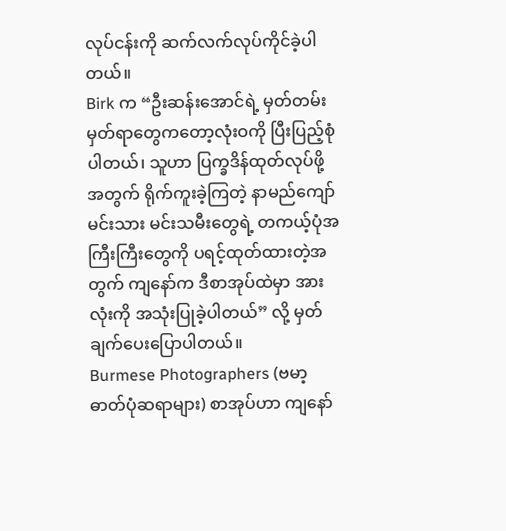လုပ်ငန်းကို ဆက်လက်လုပ်ကိုင်ခဲ့ပါတယ်။
Birk က “ဦးဆန်းအောင်ရဲ့ မှတ်တမ်းမှတ်ရာတွေကတော့လုံးဝကို ပြီးပြည့်စုံပါတယ်၊ သူဟာ ပြက္ခဒိန်ထုတ်လုပ်ဖို့ အတွက် ရိုက်ကူးခဲ့ကြတဲ့ နာမည်ကျော် မင်းသား မင်းသမီးတွေရဲ့ တကယ့်ပုံအကြီးကြီးတွေကို ပရင့်ထုတ်ထားတဲ့အတွက် ကျနော်က ဒီစာအုပ်ထဲမှာ အားလုံးကို အသုံးပြုခဲ့ပါတယ်” လို့ မှတ်ချက်ပေးပြောပါတယ်။
Burmese Photographers (ဗမာ့ဓာတ်ပုံဆရာများ) စာအုပ်ဟာ ကျနော်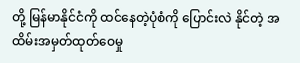တို့ မြန်မာနိုင်ငံကို ထင်နေတဲ့ပုံစံကို ပြောင်းလဲ နိုင်တဲ့ အထိမ်းအမှတ်ထုတ်ဝေမှု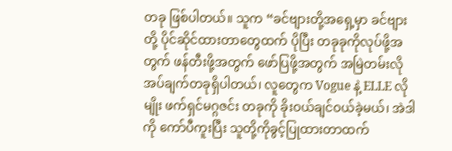တခု ဖြစ်ပါတယ်။ သူက “ခင်ဗျားတို့အရှေ့မှာ ခင်ဗျားတို့ ပိုင်ဆိုင်ထားတာတွေထက် ပိုပြီး တခုခုကိုလုပ်ဖို့အတွက် ဖန်တီးဖို့အတွက် ဖော်ပြဖို့အတွက် အမြဲတမ်းလိုအပ်ချက်တခုရှိပါတယ်၊ လူတွေက Vogue နဲ့ ELLE လိုမျိုး ဖက်ရှင်မဂ္ဂဇင်း တခုကို ခိုးဝယ်ချင်ဝယ်ခဲ့မယ်၊ အဲဒါကို ကော်ပီကူးပြီး သူတို့ကိုခွင့်ပြုထားတာထက်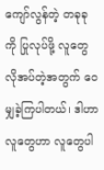ကျော်လွန်တဲ့ တခုခုကို ပြုလုပ်ဖို့ လူတွေလိုအပ်တဲ့အတွက် ဝေမျှခဲ့ကြပါတယ်၊ ဒါဟာ လူတွေဟာ လူတွေပါ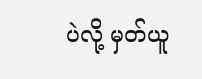ပဲလို့ မှတ်ယူ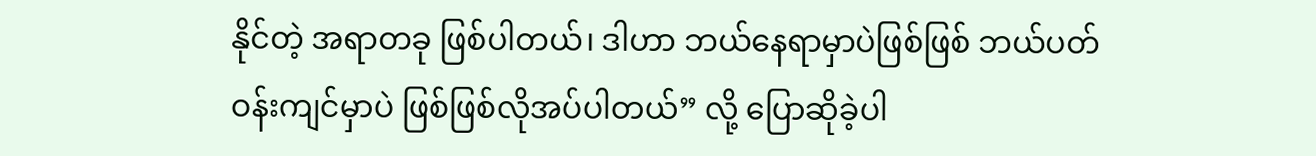နိုင်တဲ့ အရာတခု ဖြစ်ပါတယ်၊ ဒါဟာ ဘယ်နေရာမှာပဲဖြစ်ဖြစ် ဘယ်ပတ်ဝန်းကျင်မှာပဲ ဖြစ်ဖြစ်လိုအပ်ပါတယ်” လို့ ပြောဆိုခဲ့ပါ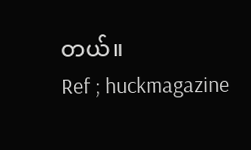တယ်။
Ref ; huckmagazine